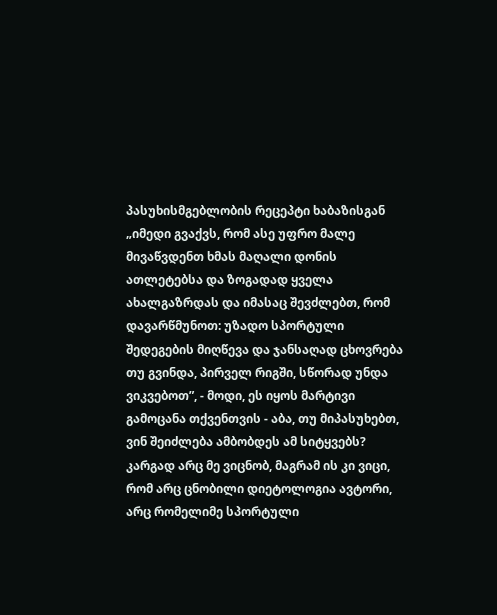პასუხისმგებლობის რეცეპტი ხაბაზისგან
„იმედი გვაქვს, რომ ასე უფრო მალე მივაწვდენთ ხმას მაღალი დონის ათლეტებსა და ზოგადად ყველა ახალგაზრდას და იმასაც შევძლებთ, რომ დავარწმუნოთ: უზადო სპორტული შედეგების მიღწევა და ჯანსაღად ცხოვრება თუ გვინდა, პირველ რიგში, სწორად უნდა ვიკვებოთ”, - მოდი, ეს იყოს მარტივი გამოცანა თქვენთვის - აბა, თუ მიპასუხებთ, ვინ შეიძლება ამბობდეს ამ სიტყვებს? კარგად არც მე ვიცნობ, მაგრამ ის კი ვიცი, რომ არც ცნობილი დიეტოლოგია ავტორი, არც რომელიმე სპორტული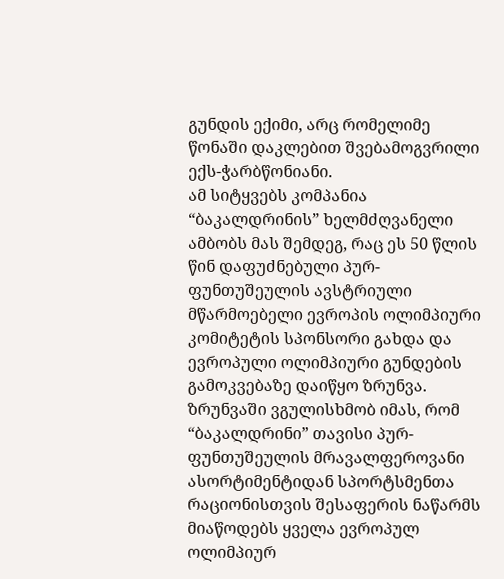გუნდის ექიმი, არც რომელიმე წონაში დაკლებით შვებამოგვრილი ექს-ჭარბწონიანი.
ამ სიტყვებს კომპანია “ბაკალდრინის” ხელმძღვანელი ამბობს მას შემდეგ, რაც ეს 50 წლის წინ დაფუძნებული პურ-ფუნთუშეულის ავსტრიული მწარმოებელი ევროპის ოლიმპიური კომიტეტის სპონსორი გახდა და ევროპული ოლიმპიური გუნდების გამოკვებაზე დაიწყო ზრუნვა.
ზრუნვაში ვგულისხმობ იმას, რომ “ბაკალდრინი” თავისი პურ-ფუნთუშეულის მრავალფეროვანი ასორტიმენტიდან სპორტსმენთა რაციონისთვის შესაფერის ნაწარმს მიაწოდებს ყველა ევროპულ ოლიმპიურ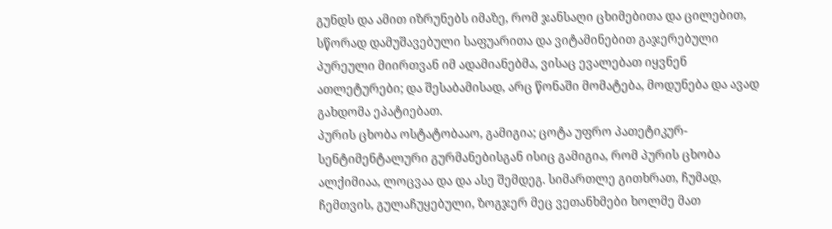გუნდს და ამით იზრუნებს იმაზე, რომ ჯანსაღი ცხიმებითა და ცილებით, სწორად დამუშავებული საფუარითა და ვიტამინებით გაჯერებული პურეული მიირთვან იმ ადამიანებმა, ვისაც ევალებათ იყვნენ ათლეტურები; და შესაბამისად, არც წონაში მომატება, მოდუნება და ავად გახდომა ეპატიებათ.
პურის ცხობა ოსტატობააო, გამიგია; ცოტა უფრო პათეტიკურ-სენტიმენტალური გურმანებისგან ისიც გამიგია, რომ პურის ცხობა ალქიმიაა, ლოცვაა და და ასე შემდეგ. სიმართლე გითხრათ, ჩუმად, ჩემთვის, გულაჩუყებული, ზოგჯერ მეც ვეთანხმები ხოლმე მათ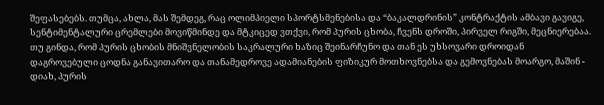შეფასებებს. თუმცა, ახლა, მას შემდეგ, რაც ოლიმპიელი სპორტსმენებისა და “ბაკალდრინის” კონტრაქტის ამბავი გავიგე, სენტიმენტალური ცრემლები მოვიწმინდე და მტკიცედ ვთქვი, რომ პურის ცხობა, ჩვენს დროში, პირველ რიგში, მეცნიერებაა.
თუ გინდა, რომ პურის ცხობის მნიშვნელობის საკრალური ხაზიც შეინარჩუნო და თან ეს უხსოვარი დროიდან დაგროვებული ცოდნა განავითარო და თანამედროვე ადამიანების ფიზიკურ მოთხოვნებსა და გემოვნებას მოარგო, მაშინ - დიახ, პურის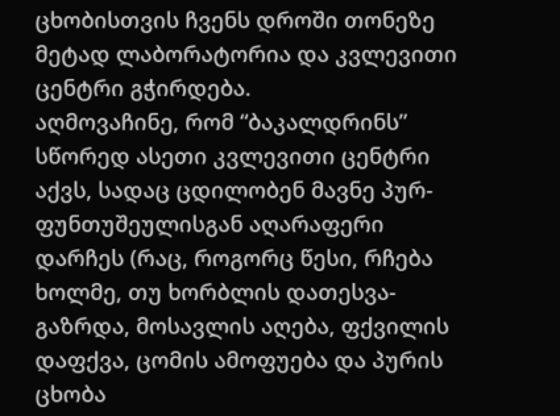ცხობისთვის ჩვენს დროში თონეზე მეტად ლაბორატორია და კვლევითი ცენტრი გჭირდება.
აღმოვაჩინე, რომ “ბაკალდრინს” სწორედ ასეთი კვლევითი ცენტრი აქვს, სადაც ცდილობენ მავნე პურ-ფუნთუშეულისგან აღარაფერი დარჩეს (რაც, როგორც წესი, რჩება ხოლმე, თუ ხორბლის დათესვა-გაზრდა, მოსავლის აღება, ფქვილის დაფქვა, ცომის ამოფუება და პურის ცხობა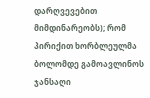დარღვევებით მიმდინარეობს); რომ პირიქით ხორბლეულმა ბოლომდე გამოავლინოს ჯანსაღი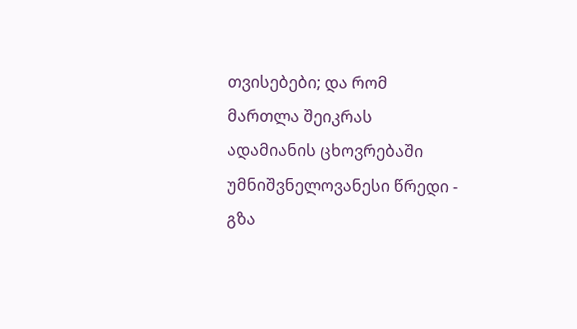თვისებები; და რომ მართლა შეიკრას ადამიანის ცხოვრებაში უმნიშვნელოვანესი წრედი - გზა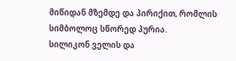მიწიდან მზემდე და პირიქით, რომლის სიმბოლოც სწორედ პურია.
სილიკონ ველის და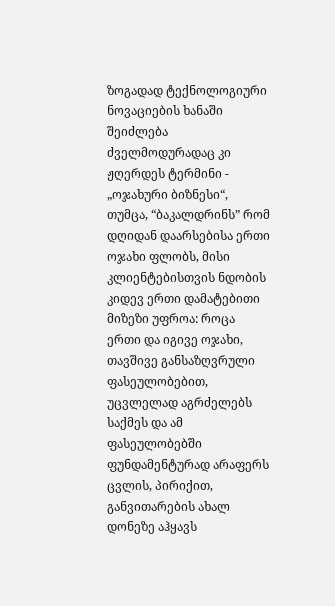ზოგადად ტექნოლოგიური ნოვაციების ხანაში შეიძლება ძველმოდურადაც კი ჟღერდეს ტერმინი - „ოჯახური ბიზნესი“, თუმცა, “ბაკალდრინს” რომ დღიდან დაარსებისა ერთი ოჯახი ფლობს, მისი კლიენტებისთვის ნდობის კიდევ ერთი დამატებითი მიზეზი უფროა: როცა ერთი და იგივე ოჯახი, თავშივე განსაზღვრული ფასეულობებით, უცვლელად აგრძელებს საქმეს და ამ ფასეულობებში ფუნდამენტურად არაფერს ცვლის, პირიქით, განვითარების ახალ დონეზე აჰყავს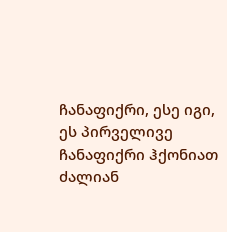ჩანაფიქრი, ესე იგი, ეს პირველივე ჩანაფიქრი ჰქონიათ ძალიან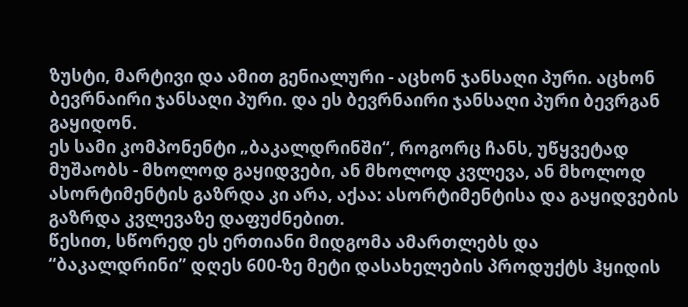ზუსტი, მარტივი და ამით გენიალური - აცხონ ჯანსაღი პური. აცხონ ბევრნაირი ჯანსაღი პური. და ეს ბევრნაირი ჯანსაღი პური ბევრგან გაყიდონ.
ეს სამი კომპონენტი „ბაკალდრინში“, როგორც ჩანს, უწყვეტად მუშაობს - მხოლოდ გაყიდვები, ან მხოლოდ კვლევა, ან მხოლოდ ასორტიმენტის გაზრდა კი არა, აქაა: ასორტიმენტისა და გაყიდვების გაზრდა კვლევაზე დაფუძნებით.
წესით, სწორედ ეს ერთიანი მიდგომა ამართლებს და “ბაკალდრინი” დღეს 600-ზე მეტი დასახელების პროდუქტს ჰყიდის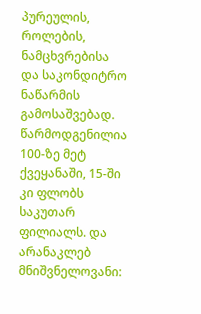პურეულის, როლების, ნამცხვრებისა და საკონდიტრო ნაწარმის გამოსაშვებად. წარმოდგენილია 100-ზე მეტ ქვეყანაში, 15-ში კი ფლობს საკუთარ ფილიალს. და არანაკლებ მნიშვნელოვანი: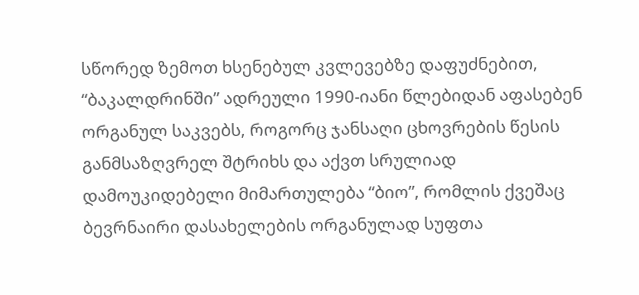სწორედ ზემოთ ხსენებულ კვლევებზე დაფუძნებით, “ბაკალდრინში” ადრეული 1990-იანი წლებიდან აფასებენ ორგანულ საკვებს, როგორც ჯანსაღი ცხოვრების წესის განმსაზღვრელ შტრიხს და აქვთ სრულიად დამოუკიდებელი მიმართულება “ბიო”, რომლის ქვეშაც ბევრნაირი დასახელების ორგანულად სუფთა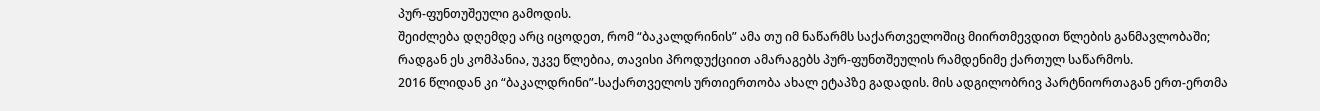პურ-ფუნთუშეული გამოდის.
შეიძლება დღემდე არც იცოდეთ, რომ “ბაკალდრინის” ამა თუ იმ ნაწარმს საქართველოშიც მიირთმევდით წლების განმავლობაში; რადგან ეს კომპანია, უკვე წლებია, თავისი პროდუქციით ამარაგებს პურ-ფუნთშეულის რამდენიმე ქართულ საწარმოს.
2016 წლიდან კი “ბაკალდრინი”-საქართველოს ურთიერთობა ახალ ეტაპზე გადადის. მის ადგილობრივ პარტნიორთაგან ერთ-ერთმა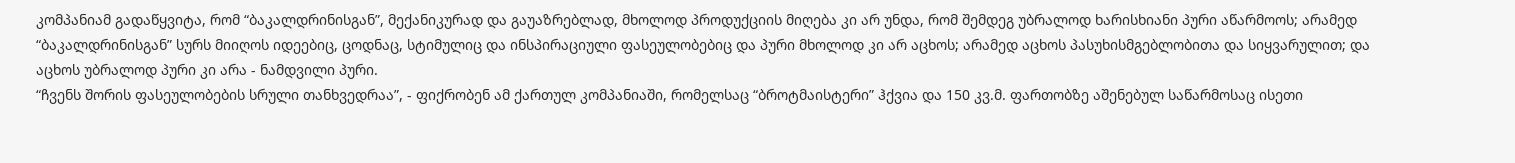კომპანიამ გადაწყვიტა, რომ “ბაკალდრინისგან”, მექანიკურად და გაუაზრებლად, მხოლოდ პროდუქციის მიღება კი არ უნდა, რომ შემდეგ უბრალოდ ხარისხიანი პური აწარმოოს; არამედ “ბაკალდრინისგან” სურს მიიღოს იდეებიც, ცოდნაც, სტიმულიც და ინსპირაციული ფასეულობებიც და პური მხოლოდ კი არ აცხოს; არამედ აცხოს პასუხისმგებლობითა და სიყვარულით; და აცხოს უბრალოდ პური კი არა - ნამდვილი პური.
“ჩვენს შორის ფასეულობების სრული თანხვედრაა”, - ფიქრობენ ამ ქართულ კომპანიაში, რომელსაც “ბროტმაისტერი” ჰქვია და 150 კვ.მ. ფართობზე აშენებულ საწარმოსაც ისეთი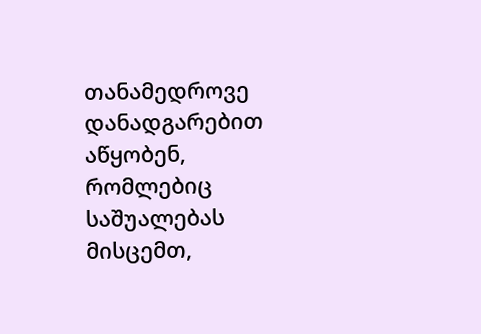თანამედროვე დანადგარებით აწყობენ, რომლებიც საშუალებას მისცემთ,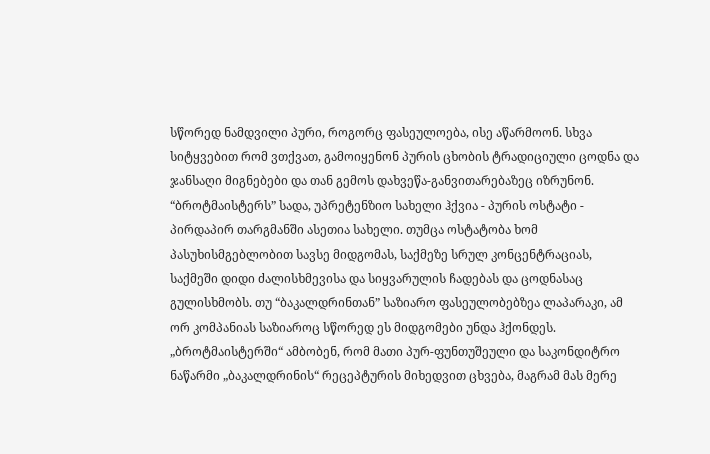სწორედ ნამდვილი პური, როგორც ფასეულოება, ისე აწარმოონ. სხვა სიტყვებით რომ ვთქვათ, გამოიყენონ პურის ცხობის ტრადიციული ცოდნა და ჯანსაღი მიგნებები და თან გემოს დახვეწა-განვითარებაზეც იზრუნონ.
“ბროტმაისტერს” სადა, უპრეტენზიო სახელი ჰქვია - პურის ოსტატი - პირდაპირ თარგმანში ასეთია სახელი. თუმცა ოსტატობა ხომ პასუხისმგებლობით სავსე მიდგომას, საქმეზე სრულ კონცენტრაციას, საქმეში დიდი ძალისხმევისა და სიყვარულის ჩადებას და ცოდნასაც გულისხმობს. თუ “ბაკალდრინთან” საზიარო ფასეულობებზეა ლაპარაკი, ამ ორ კომპანიას საზიაროც სწორედ ეს მიდგომები უნდა ჰქონდეს.
„ბროტმაისტერში“ ამბობენ, რომ მათი პურ-ფუნთუშეული და საკონდიტრო ნაწარმი „ბაკალდრინის“ რეცეპტურის მიხედვით ცხვება, მაგრამ მას მერე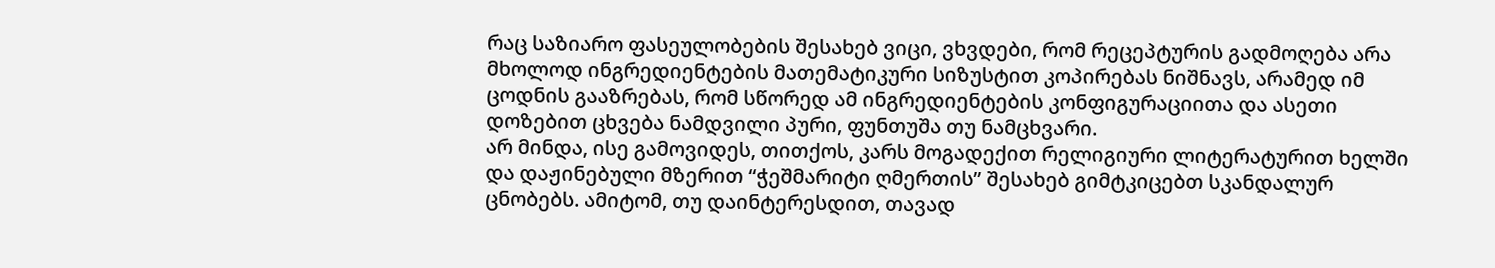რაც საზიარო ფასეულობების შესახებ ვიცი, ვხვდები, რომ რეცეპტურის გადმოღება არა მხოლოდ ინგრედიენტების მათემატიკური სიზუსტით კოპირებას ნიშნავს, არამედ იმ ცოდნის გააზრებას, რომ სწორედ ამ ინგრედიენტების კონფიგურაციითა და ასეთი დოზებით ცხვება ნამდვილი პური, ფუნთუშა თუ ნამცხვარი.
არ მინდა, ისე გამოვიდეს, თითქოს, კარს მოგადექით რელიგიური ლიტერატურით ხელში და დაჟინებული მზერით “ჭეშმარიტი ღმერთის” შესახებ გიმტკიცებთ სკანდალურ ცნობებს. ამიტომ, თუ დაინტერესდით, თავად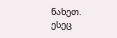ნახეთ.
ესეც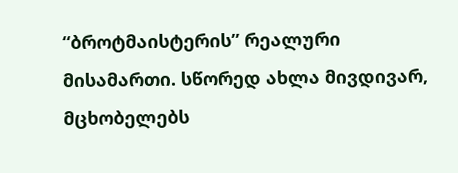“ბროტმაისტერის” რეალური მისამართი. სწორედ ახლა მივდივარ, მცხობელებს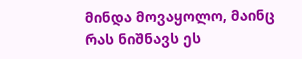მინდა მოვაყოლო, მაინც რას ნიშნავს ეს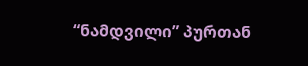“ნამდვილი” პურთან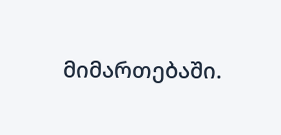მიმართებაში.